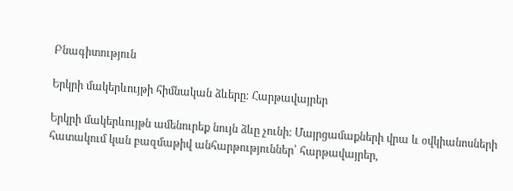Բնագիտություն

Երկրի մակերևույթի հիմնական ձևերը։ Հարթավայրեր

Երկրի մակերևույթն ամենուրեք նույն ձևը չունի: Մայրցամաքների վրա և օվկիանոսների հատակում կան բազմաթիվ անհարթություններ՝ հարթավայրեր,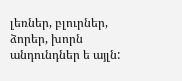լեռներ, բլուրներ, ձորեր, խորն անդունդներ ե այլն: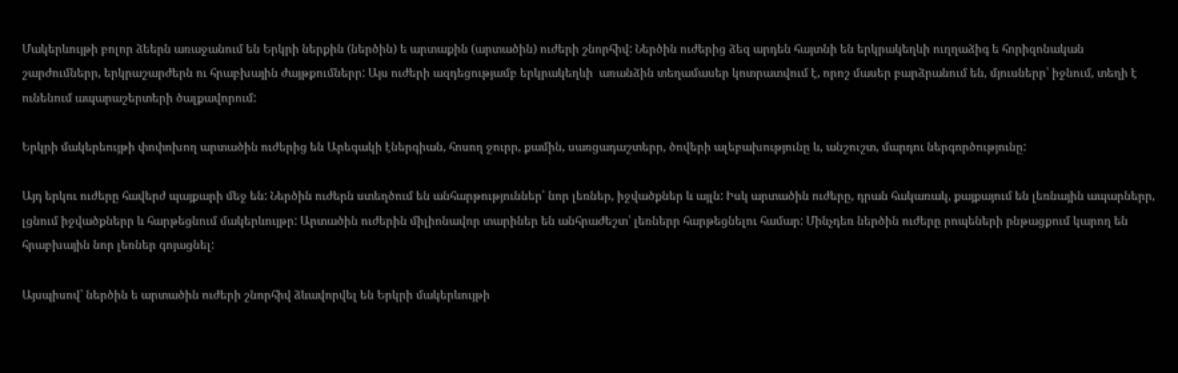Մակերևույթի բոլոր ձեերն առաջանում են Երկրի ներքին (ներծին) ե արտաքին (արտածին) ուժերի շնորհիվ: Ներծին ուժերից ձեզ արդեն հայտնի են երկրակեղևի ուղղաձիգ ե հորիզոնական շարժումներր, երկրաշարժերն ու հրաբխային ժայթքումներր: Այս ուժերի ազդեցությամբ երկրակեղևի  առանձին տեղամասեր կոտրատվում է, որոշ մասեր բարձրանում են, մյուսներր՝ իջնում, տեղի է ունենում ապարաշերտերի ծալքավորում:

Երկրի մակերեույթի փոփոխող արտածին ուժերից են Արեգակի էներգիան, հոսող ջուրր, քամին, սառցադաշտերր, ծովերի ալեբախությունը և, անշուշտ, մարդու ներգործությունը:

Այդ երկու ուժերը հավերժ պայքարի մեջ են: Ներծին ուժերն ստեղծում են անհարթություններ՝ նոր լեռներ, իջվածքներ և այլն: Իսկ արտածին ուժերը, դրան հակառակ, քայքայում են լեռնային ապարներր, լցնում իջվածքներր և հարթեցնում մակերևույթր: Արտածին ուժերին միլիոնավոր տարիներ են անհրաժեշտ՝ լեռներր հարթեցնելու համար: Մինչդեռ ներծին ուժերը րոպեների րնթացքում կարող են հրաբխային նոր լեռներ գոյացնել:

Այսպիսով՝ ներծին ե արտածին ուժերի շնորհիվ ձևավորվել են Երկրի մակերևույթի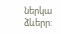ներկա ձևերր: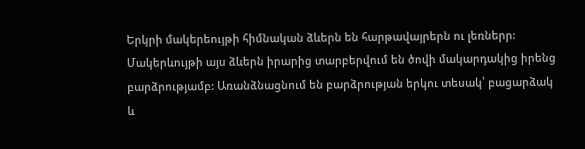Երկրի մակերեույթի հիմնական ձևերն են հարթավայրերն ու լեռներր: Մակերևույթի այս ձևերն իրարից տարբերվում են ծովի մակարդակից իրենց բարձրությամբ: Առանձնացնում են բարձրության երկու տեսակ՝ բացարձակ և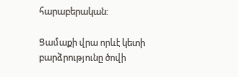հարաբերական:

Ցամաքի վրա որևէ կետի բարձրությունը ծովի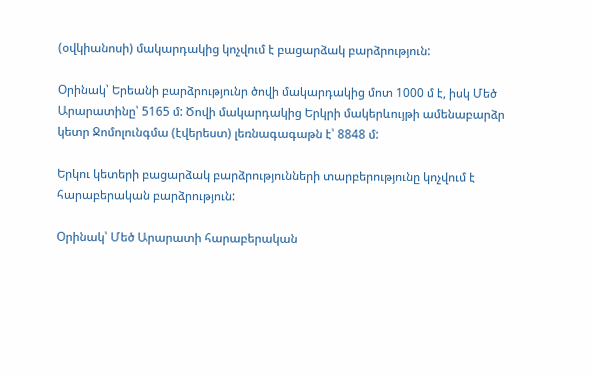(օվկիանոսի) մակարդակից կոչվում է բացարձակ բարձրություն:

Օրինակ՝ Երեանի բարձրությունր ծովի մակարդակից մոտ 1000 մ է, իսկ Մեծ Արարատինը՝ 5165 մ: Ծովի մակարդակից Երկրի մակերևույթի ամենաբարձր կետր Ջոմոլունգմա (էվերեստ) լեռնագագաթն է՝ 8848 մ:

Երկու կետերի բացարձակ բարձրությունների տարբերությունը կոչվում է հարաբերական բարձրություն:

Օրինակ՝ Մեծ Արարատի հարաբերական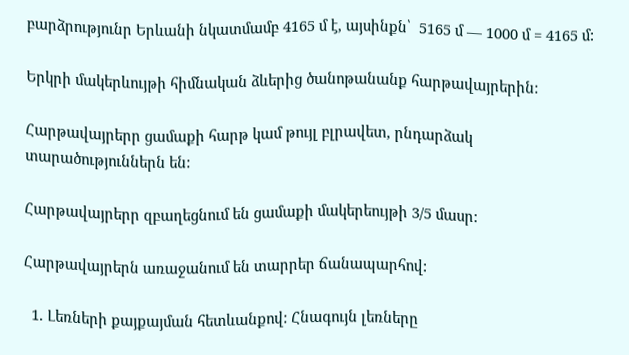բարձրությունր Երևանի նկատմամբ 4165 մ է, այսինքն՝  5165 մ — 1000 մ = 4165 մ:

Երկրի մակերևույթի հիմնական ձևերից ծանոթանանք հարթավայրերին:

Հարթավայրերր ցամաքի հարթ կամ թույլ բլրավետ, րնդարձակ տարածություններն են:

Հարթավայրերր զբաղեցնում են ցամաքի մակերեույթի 3/5 մասր:

Հարթավայրերն առաջանում են տարրեր ճանապարհով:

  1. Լեռների քայքայման հետևանքով: Հնագույն լեռները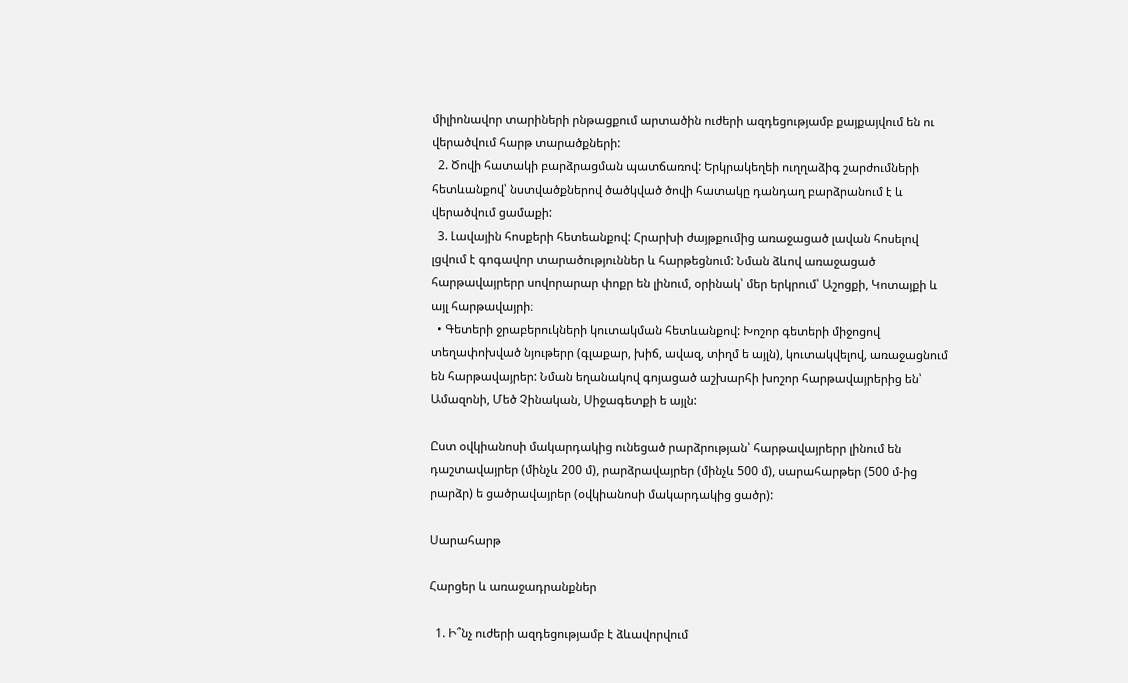միլիոնավոր տարիների րնթացքում արտածին ուժերի ազդեցությամբ քայքայվում են ու վերածվում հարթ տարածքների:
  2. Ծովի հատակի բարձրացման պատճառով: Երկրակեղեի ուղղաձիգ շարժումների հետևանքով՝ նստվածքներով ծածկված ծովի հատակը դանդաղ բարձրանում է և վերածվում ցամաքի:
  3. Լավային հոսքերի հետեանքով: Հրարխի ժայթքումից առաջացած լավան հոսելով լցվում է գոգավոր տարածություններ և հարթեցնում: Նման ձևով առաջացած հարթավայրերր սովորարար փոքր են լինում, օրինակ՝ մեր երկրում՝ Աշոցքի, Կոտայքի և այլ հարթավայրի։
  • Գետերի ջրաբերուկների կուտակման հետևանքով: Խոշոր գետերի միջոցով տեղափոխված նյութերր (գլաքար, խիճ, ավազ, տիղմ ե այլն), կուտակվելով, առաջացնում են հարթավայրեր: Նման եղանակով գոյացած աշխարհի խոշոր հարթավայրերից են՝ Ամազոնի, Մեծ Չինական, Սիջագետքի ե այլն:

Ըստ օվկիանոսի մակարդակից ունեցած րարձրության՝ հարթավայրերր լինում են դաշտավայրեր (մինչև 200 մ), րարձրավայրեր (մինչև 500 մ), սարահարթեր (500 մ-ից րարձր) ե ցածրավայրեր (օվկիանոսի մակարդակից ցածր):

Սարահարթ

Հարցեր և առաջադրանքներ

  1. Ի՞նչ ուժերի ազդեցությամբ է ձևավորվում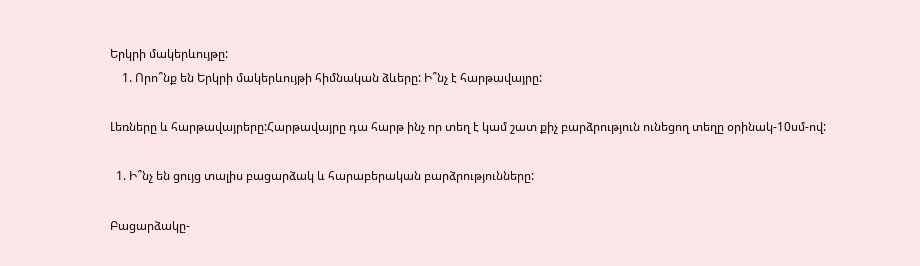Երկրի մակերևույթը:
    1. Որո՞նք են Երկրի մակերևույթի հիմնական ձևերը: Ի՞նչ է հարթավայրը:

Լեռները և հարթավայրերը:Հարթավայրը դա հարթ ինչ որ տեղ է կամ շատ քիչ բարձրություն ունեցող տեղը օրինակ-10սմ-ով:

  1. Ի՞նչ են ցույց տալիս բացարձակ և հարաբերական բարձրությունները:

Բացարձակը-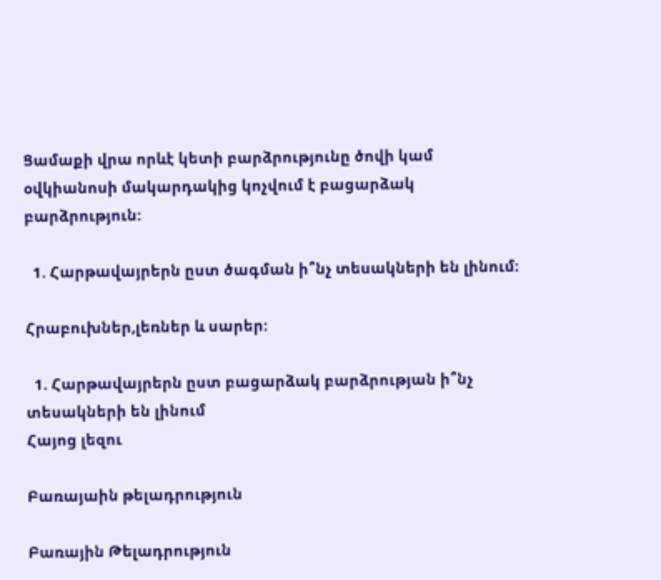Ցամաքի վրա որևէ կետի բարձրությունը ծովի կամ օվկիանոսի մակարդակից կոչվում է բացարձակ բարձրություն:

  1. Հարթավայրերն ըստ ծագման ի՞նչ տեսակների են լինում։

Հրաբուխներ,լեռներ և սարեր:

  1. Հարթավայրերն ըստ բացարձակ բարձրության ի՞նչ տեսակների են լինում
Հայոց լեզու

Բառայաին թելադրություն

Բառային Թելադրություն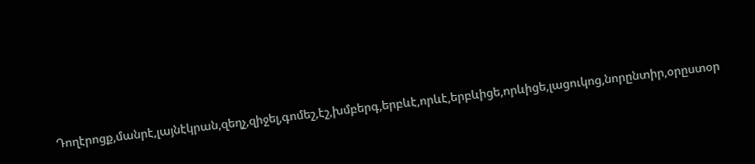Դողէրոցք,մանրէ,լայնէկրան,զեղչ,զիջել,գոմեշ,էշ,խմբերգ,երբևէ,որևէ,երբևիցե,որևիցե,լացուկոց,նորընտիր,օրըստօր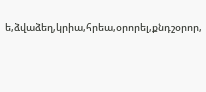ե,ձվաձեղ,կրիա,հրեա,օրորել,քնդշօրոր,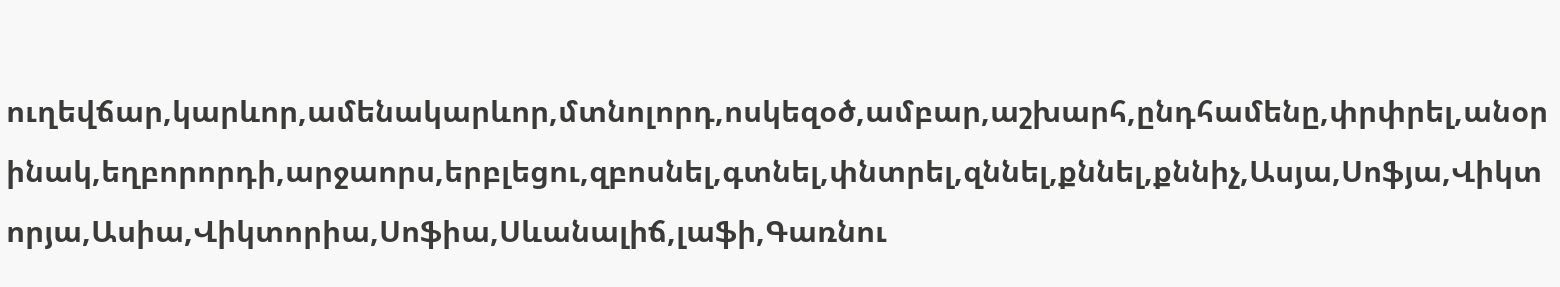ուղեվճար,կարևոր,ամենակարևոր,մտնոլորդ,ոսկեզօծ,ամբար,աշխարհ,ընդհամենը,փրփրել,անօրինակ,եղբորորդի,արջաորս,երբլեցու,զբոսնել,գտնել,փնտրել,զննել,քննել,քննիչ,Ասյա,Սոֆյա,Վիկտորյա,Ասիա,Վիկտորիա,Սոֆիա,Սևանալիճ,լաֆի,Գառնու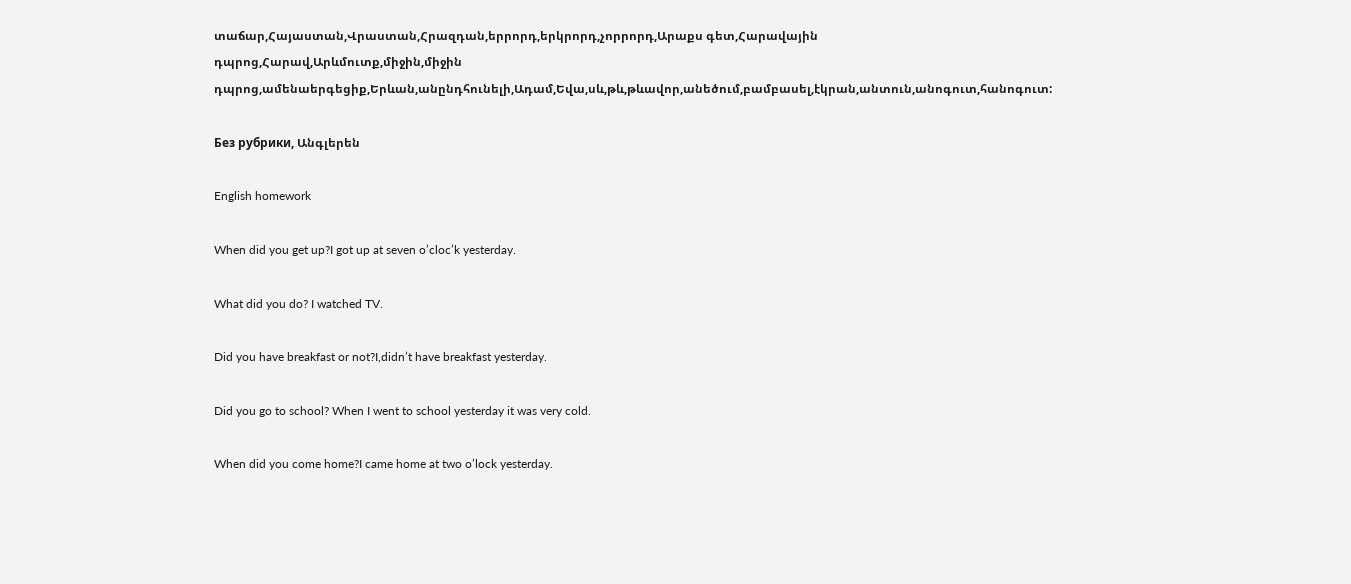տաճար,Հայաստան,Վրաստան,Հրազդան,երրորդ,երկրորդ,չորրորդ,Արաքս գետ,Հարավային դպրոց,Հարավ,Արևմուտք,միջին,միջին դպրոց,ամենաերգեցիք,Երևան,անընդհունելի,Ադամ,Եվա,սև,թև,թևավոր,անեծում,բամբասել,էկրան,անտուն,անոգուտ,հանոգուտ:

Без рубрики, Անգլերեն

English homework

When did you get up?I got up at seven o’cloc’k yesterday.

What did you do? I watched TV.

Did you have breakfast or not?I,didn’t have breakfast yesterday.

Did you go to school? When I went to school yesterday it was very cold.

When did you come home?I came home at two o’lock yesterday.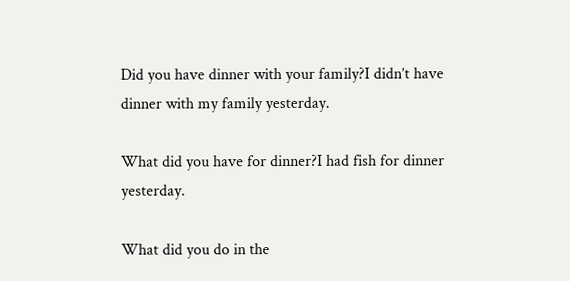Did you have dinner with your family?I didn’t have dinner with my family yesterday.

What did you have for dinner?I had fish for dinner yesterday.

What did you do in the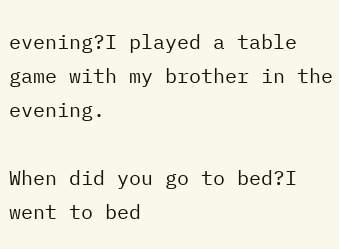evening?I played a table game with my brother in the evening.

When did you go to bed?I went to bed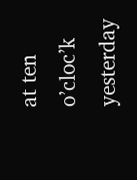at ten o’cloc’k yesterday